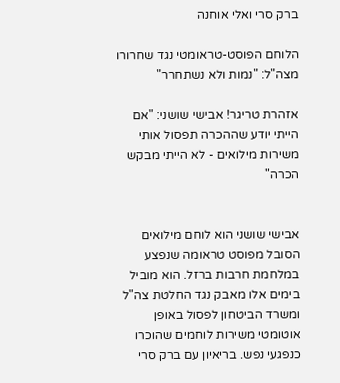ברק סרי ואלי אוחנה

הלוחם הפוסט-טראומטי נגד שחרורו מצה"ל: "נמות ולא נשתחרר"

אזהרת טריגר! אבישי שושני: "אם הייתי יודע שההכרה תפסול אותי משירות מילואים - לא הייתי מבקש הכרה"


אבישי שושני הוא לוחם מילואים הסובל מפוסט טראומה שנפצע במלחמת חרבות ברזל. הוא מוביל בימים אלו מאבק נגד החלטת צה"ל ומשרד הביטחון לפסול באופן אוטומטי משירות לוחמים שהוכרו כנפגעי נפש. בריאיון עם ברק סרי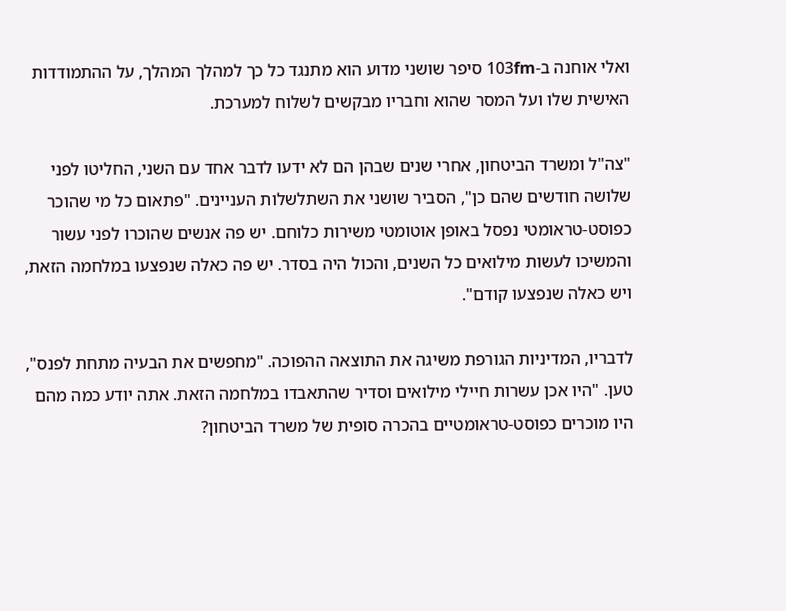ואלי אוחנה ב-103fm סיפר שושני מדוע הוא מתנגד כל כך למהלך המהלך, על ההתמודדות האישית שלו ועל המסר שהוא וחבריו מבקשים לשלוח למערכת.

"צה"ל ומשרד הביטחון, אחרי שנים שבהן הם לא ידעו לדבר אחד עם השני, החליטו לפני שלושה חודשים שהם כן", הסביר שושני את השתלשלות העניינים. "פתאום כל מי שהוכר כפוסט-טראומטי נפסל באופן אוטומטי משירות כלוחם. יש פה אנשים שהוכרו לפני עשור והמשיכו לעשות מילואים כל השנים, והכול היה בסדר. יש פה כאלה שנפצעו במלחמה הזאת, ויש כאלה שנפצעו קודם".

לדבריו, המדיניות הגורפת משיגה את התוצאה ההפוכה. "מחפשים את הבעיה מתחת לפנס", טען. "היו אכן עשרות חיילי מילואים וסדיר שהתאבדו במלחמה הזאת. אתה יודע כמה מהם היו מוכרים כפוסט-טראומטיים בהכרה סופית של משרד הביטחון?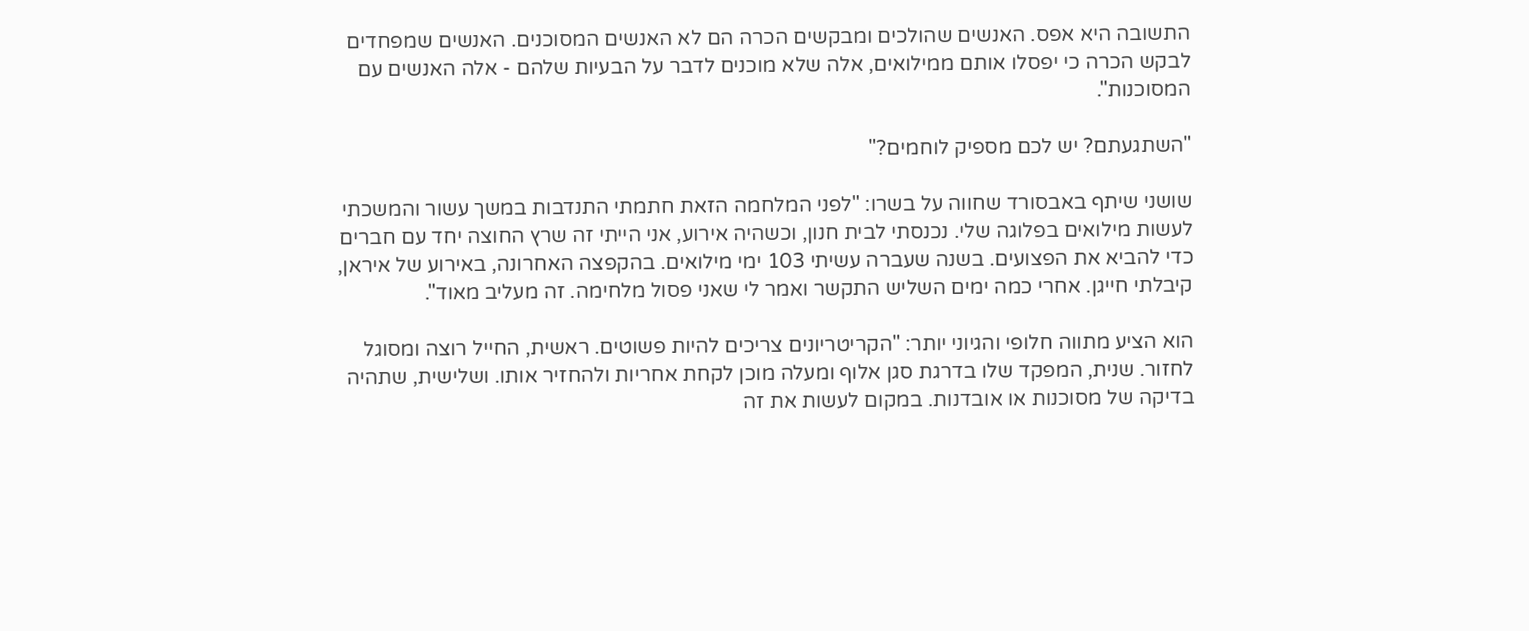התשובה היא אפס. האנשים שהולכים ומבקשים הכרה הם לא האנשים המסוכנים. האנשים שמפחדים לבקש הכרה כי יפסלו אותם ממילואים, אלה שלא מוכנים לדבר על הבעיות שלהם - אלה האנשים עם המסוכנות".

"השתגעתם? יש לכם מספיק לוחמים?"

שושני שיתף באבסורד שחווה על בשרו: "לפני המלחמה הזאת חתמתי התנדבות במשך עשור והמשכתי לעשות מילואים בפלוגה שלי. נכנסתי לבית חנון, וכשהיה אירוע, אני הייתי זה שרץ החוצה יחד עם חברים כדי להביא את הפצועים. בשנה שעברה עשיתי 103 ימי מילואים. בהקפצה האחרונה, באירוע של איראן, קיבלתי חייגן. אחרי כמה ימים השליש התקשר ואמר לי שאני פסול מלחימה. זה מעליב מאוד".

הוא הציע מתווה חלופי והגיוני יותר: "הקריטריונים צריכים להיות פשוטים. ראשית, החייל רוצה ומסוגל לחזור. שנית, המפקד שלו בדרגת סגן אלוף ומעלה מוכן לקחת אחריות ולהחזיר אותו. ושלישית, שתהיה בדיקה של מסוכנות או אובדנות. במקום לעשות את זה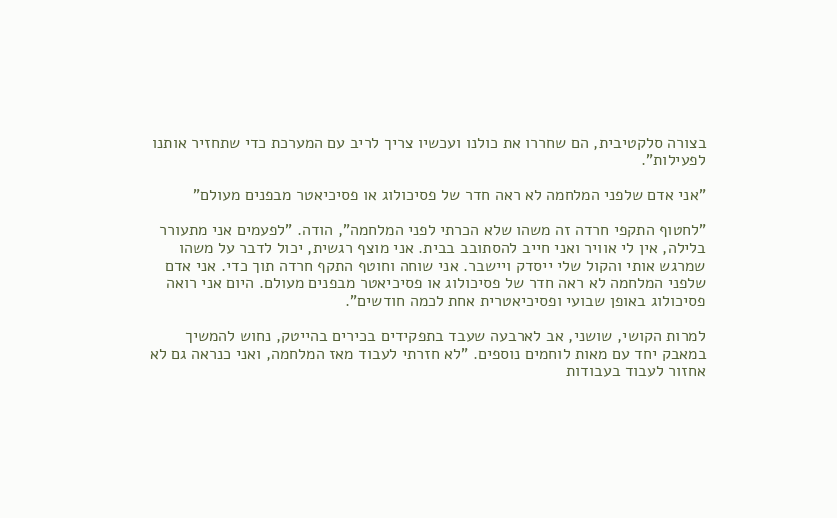בצורה סלקטיבית, הם שחררו את כולנו ועכשיו צריך לריב עם המערכת כדי שתחזיר אותנו לפעילות".

"אני אדם שלפני המלחמה לא ראה חדר של פסיכולוג או פסיכיאטר מבפנים מעולם"

"לחטוף התקפי חרדה זה משהו שלא הכרתי לפני המלחמה", הודה. "לפעמים אני מתעורר בלילה, אין לי אוויר ואני חייב להסתובב בבית. אני מוצף רגשית, יכול לדבר על משהו שמרגש אותי והקול שלי ייסדק ויישבר. אני שוחה וחוטף התקף חרדה תוך כדי. אני אדם שלפני המלחמה לא ראה חדר של פסיכולוג או פסיכיאטר מבפנים מעולם. היום אני רואה פסיכולוג באופן שבועי ופסיכיאטרית אחת לכמה חודשים".

למרות הקושי, שושני, אב לארבעה שעבד בתפקידים בכירים בהייטק, נחוש להמשיך במאבק יחד עם מאות לוחמים נוספים. "לא חזרתי לעבוד מאז המלחמה, ואני כנראה גם לא אחזור לעבוד בעבודות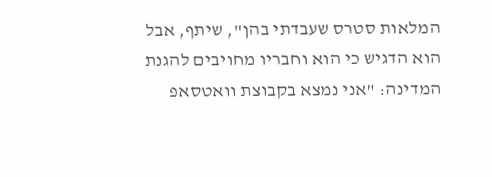המלאות סטרס שעבדתי בהן", שיתף, אבל הוא הדגיש כי הוא וחבריו מחויבים להגנת המדינה: "אני נמצא בקבוצת וואטסאפ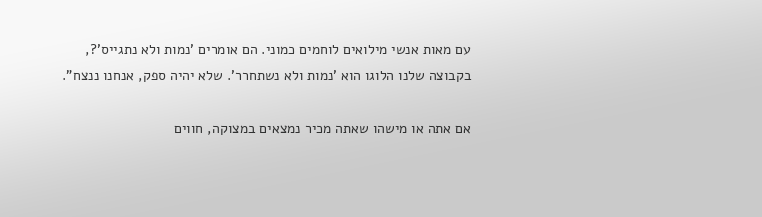עם מאות אנשי מילואים לוחמים כמוני. הם אומרים 'נמות ולא נתגייס'?, בקבוצה שלנו הלוגו הוא 'נמות ולא נשתחרר'. שלא יהיה ספק, אנחנו ננצח".

אם אתה או מישהו שאתה מכיר נמצאים במצוקה, חווים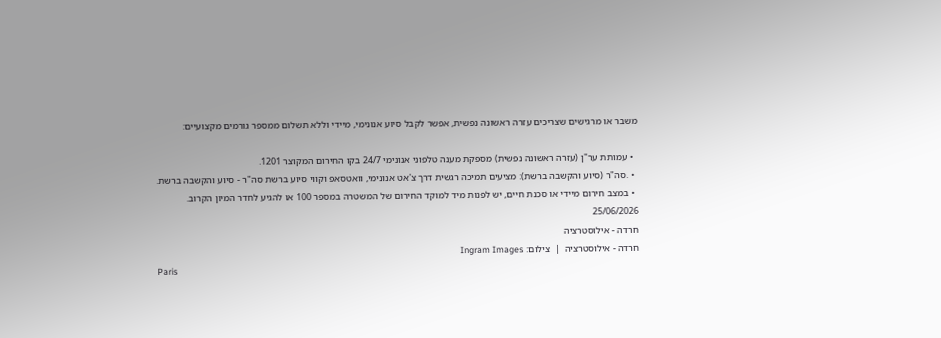משבר או מרגישים שצריכים עזרה ראשונה נפשית, אפשר לקבל סיוע אנונימי, מיידי וללא תשלום ממספר גורמים מקצועיים:

  • עמותת ער"ן (עזרה ראשונה נפשית) מספקת מענה טלפוני אנונימי 24/7 בקו החירום המקוצר 1201.
  • .סה"ר (סיוע והקשבה ברשת): מציעים תמיכה רגשית דרך צ'אט אנונימי, וואטסאפ וקווי סיוע ברשת סה"ר - סיוע והקשבה ברשת.
  • במצב חירום מיידי או סכנת חיים, יש לפנות מיד למוקד החירום של המשטרה במספר 100 או להגיע לחדר המיון הקרוב.
25/06/2026
חרדה - אילוסטרציה
חרדה - אילוסטרציה  |  צילום: Ingram Images
Paris